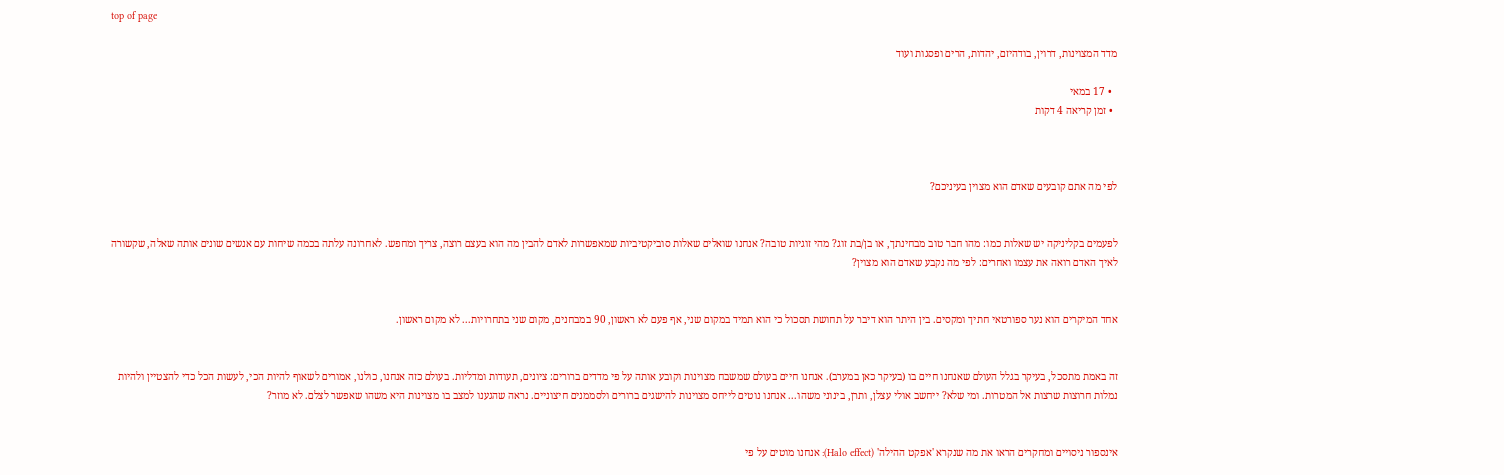top of page

מדד המצוינות, דרוין, בודהיזם, יהדות, הרים ופסגות ועוד

  • 17 במאי
  • זמן קריאה 4 דקות



לפי מה אתם קובעים שאדם הוא מצוין בעיניכם?


לפעמים בקליניקה יש שאלות כמו: מהו חבר טוב מבחינתך, או בן/בת זוג? מהי זוגיות טובה? אנחנו שואלים שאלות סוביקטיביות שמאפשרות לאדם להבין מה הוא בעצם רוצה, צריך ומחפש. לאחרונה עלתה בכמה שיחות עם אנשים שונים אותה שאלה, שקשורה לאיך האדם רואה את עצמו ואחרים: לפי מה נקבע שאדם הוא מצוין?


אחד המיקרים הוא נער ספורטאי חתיך ומקסים. בין היתר הוא דיבר על תחושת תסכול כי הוא תמיד במקום שני, אף פעם לא ראשון, 90 במבחנים, מקום שני בתחרויות... לא מקום ראשון.


זה באמת מתסכל, בעיקר בגלל העולם שאנחנו חיים בו (בעיקר כאן במערב). אנחנו חיים בעולם שמשבח מצוינות וקובע אותה על פי מדדים ברורים: ציונים, תעודות ומדליות. בעולם כזה אנחנו, כולנו, אמורים לשאוף להיות הכי, לעשות הכל כדי להצטיין ולהיות נמלות חרוצות שרצות אל המטרות. ומי שלא? ייחשב אולי עצלן, ותרן, בינוני משהו... אנחנו נוטים לייחס מצוינות להישגים ברורים ולסממנים חיצוניים. נראה שהגענו למצב בו מצוינות היא משהו שאפשר לצלם. לא מוזר?


אינספור ניסויים ומחקרים הראו את מה שנקרא 'אפקט ההילה' (Halo effect): אנחנו מוטים על פי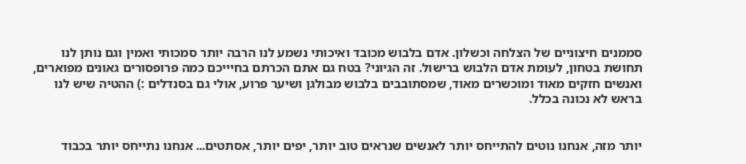סממנים חיצוניים של הצלחה וכשלון. אדם בלבוש מכובד ואיכותי נשמע לנו הרבה יותר סמכותי ואמין וגם נותן לנו תחושת בטחון, לעומת אדם הלבוש ברישול. זה הגיוני? בטח גם אתם הכרתם בחיייכם כמה פרופסורים גאונים מפוארים, ואנשים חזקים מאוד ומוכשרים מאוד, שמסתובבים בלבוש מבולגן ושיער פרוע, אולי גם בסנדלים :) ההטיה שיש לנו בראש לא נכונה בכלל.


יותר מזה, אנחנו נוטים להתייחס יותר לאנשים שנראים טוב יותר, יפים יותר, אסתטים... אנחנו נתייחס יותר בכבוד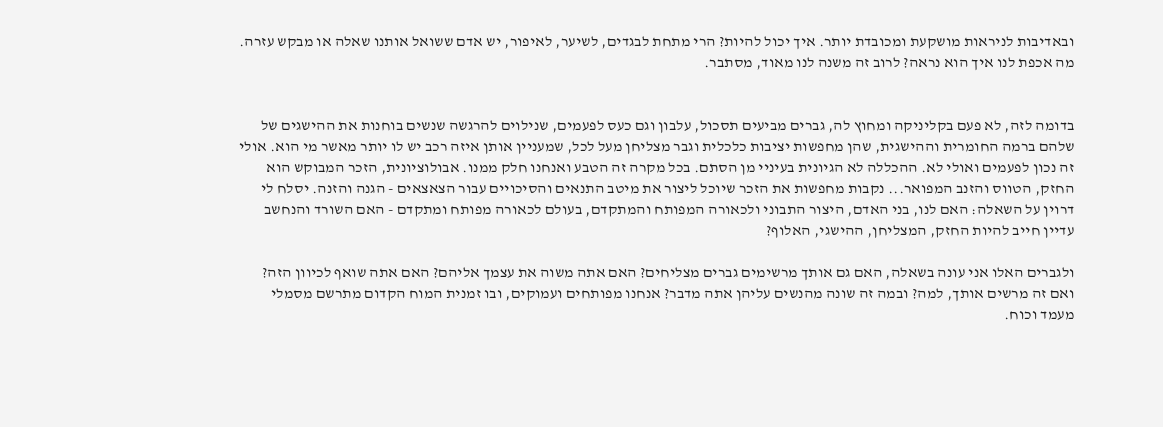ובאדיבות לניראות מושקעת ומכובדת יותר. איך יכול להיות? הרי מתחת לבגדים, לשיער, לאיפור, יש אדם ששואל אותנו שאלה או מבקש עזרה. מה אכפת לנו איך הוא נראה? לרוב זה משנה לנו מאוד, מסתבר.


בדומה לזה, לא פעם בקליניקה ומחוץ לה, גברים מביעים תסכול, עלבון וגם כעס לפעמים, שנילוים להרגשה שנשים בוחנות את ההישגים של שלהם ברמה החומרית וההישגית, שהן מחפשות יציבות כלכלית וגבר מצליחן מעל לכל, שמעניין אותן איזה רכב יש לו יותר מאשר מי הוא. אולי זה נכון לפעמים ואולי לא. ההכללה לא הגיונית בעיניי מן הסתם. בכל מקרה זה הטבע ואנחנו חלק ממנו. אבולוציונית, הזכר המבוקש הוא החזק, הטווס והזנב המפואר... נקבות מחפשות את הזכר שיוכל ליצור את מיטב התנאים והסיכויים עבור הצאצאים - הגנה והזנה. יסלח לי דרוין על השאלה: האם לנו, בני האדם, היצור התבוני ולכאורה המפותח והמתקדם, בעולם לכאורה מפותח ומתקדם - האם השורד והנחשב עדיין חייב להיות החזק, המצליחן, ההישגי, האלוף?

ולגברים האלו אני עונה בשאלה, האם גם אותך מרשימים גברים מצליחים? האם אתה משוה את עצמך אליהם? האם אתה שואף לכיוון הזה? ואם זה מרשים אותך, למה? ובמה זה שונה מהנשים עליהן אתה מדבר? אנחנו מפותחים ועמוקים, ובו זמנית המוח הקדום מתרשם מסמלי מעמד וכוח.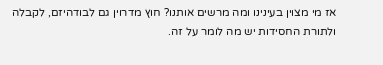אז מי מצוין בעינינו ומה מרשים אותנו? חוץ מדרוין גם לבודהיזם, לקבלה ולתורת החסידות יש מה לומר על זה.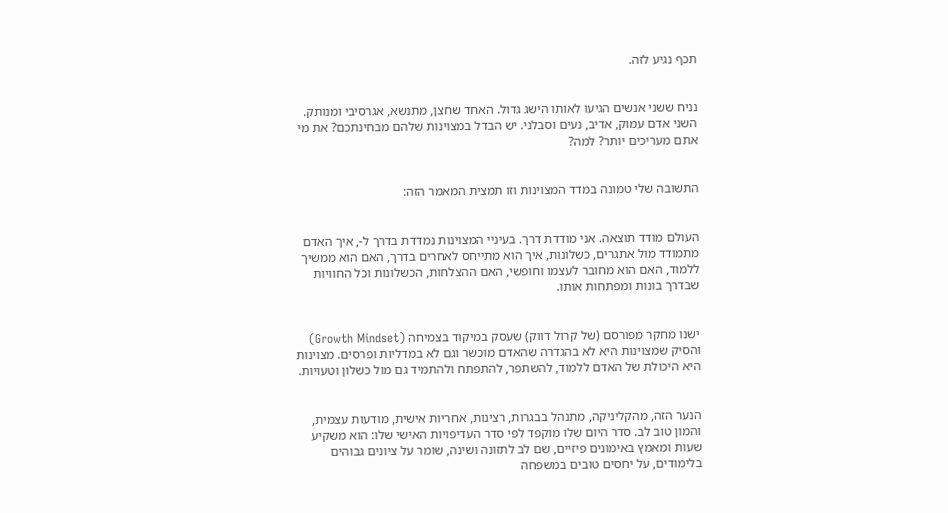תכף נגיע לזה.


נניח ששני אנשים הגיעו לאותו הישג גדול. האחד שחצן, מתנשא, אגרסיבי ומנותק. השני אדם עמוק, אדיב, נעים וסבלני. יש הבדל במצוינות שלהם מבחינתכם? את מי אתם מעריכים יותר? למה?


התשובה שלי טמונה במדד המצוינות וזו תמצית המאמר הזה:


העולם מודד תוצאה. אני מודדת דרך. בעיניי המצוינות נמדדת בדרך ל-, איך האדם מתמודד מול אתגרים, כשלונות, איך הוא מתייחס לאחרים בדרך, האם הוא ממשיך ללמוד, האם הוא מחובר לעצמו וחופשי, האם ההצלחות, הכשלונות וכל החוויות שבדרך בונות ומפתחות אותו.


ישנו מחקר מפורסם (של קרול דווק) שעסק במיקוד בצמיחה (Growth Mindset) והסיק שמצוינות היא לא בהגדרה שהאדם מוכשר וגם לא במדליות ופרסים. מצוינות היא היכולת של האדם ללמוד, להשתפר, להתפתח ולהתמיד גם מול כשלון וטעויות.


הנער הזה, מהקליניקה, מתנהל בבגרות, רצינות, אחריות אישית, מודעות עצמית, והמון טוב לב. סדר היום שלו מוקפד לפי סדר העדיפויות האישי שלו: הוא משקיע שעות ומאמץ באימונים פיזיים, שם לב לתזונה ושינה, שומר על ציונים גבוהים בלימודים, על יחסים טובים במשפחה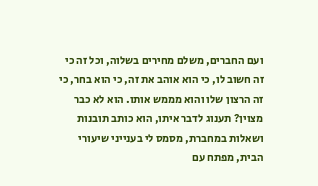ועם החברים, משלם מחירים בשלוה, וכל זה כי זה חשוב לו, כי הוא אוהב את זה, כי הוא בחר, כי זה הרצון שלו והוא מממש אותו. הוא לא כבר מצוין? תענוג לדבר איתו, הוא כותב תובנות ושאלות במחברת, מסמס לי בענייני שיעורי הבית, מפתח עם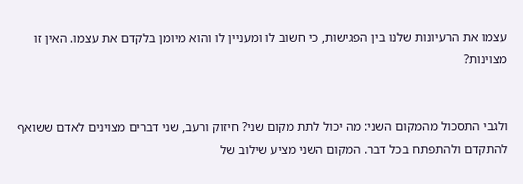עצמו את הרעיונות שלנו בין הפגישות, כי חשוב לו ומעניין לו והוא מיומן בלקדם את עצמו. האין זו מצוינות?


ולגבי התסכול מהמקום השני: מה יכול לתת מקום שני? חיזוק ורעב, שני דברים מצוינים לאדם ששואף להתקדם ולהתפתח בכל דבר. המקום השני מציע שילוב של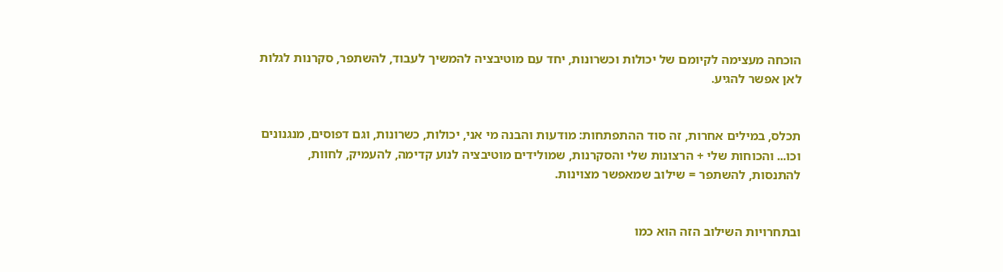הוכחה מעצימה לקיומם של יכולות וכשרונות, יחד עם מוטיבציה להמשיך לעבוד, להשתפר, סקרנות לגלות לאן אפשר להגיע.


תכלס, במילים אחרות, זה סוד ההתפתחות: מודעות והבנה מי אני, יכולות, כשרונות, וגם דפוסים, מנגנונים וכו... והכוחות שלי + הרצונות שלי והסקרנות, שמולידים מוטיבציה לנוע קדימה, להעמיק, לחוות, להתנסות, להשתפר = שילוב שמאפשר מצוינות.


ובתחרויות השילוב הזה הוא כמו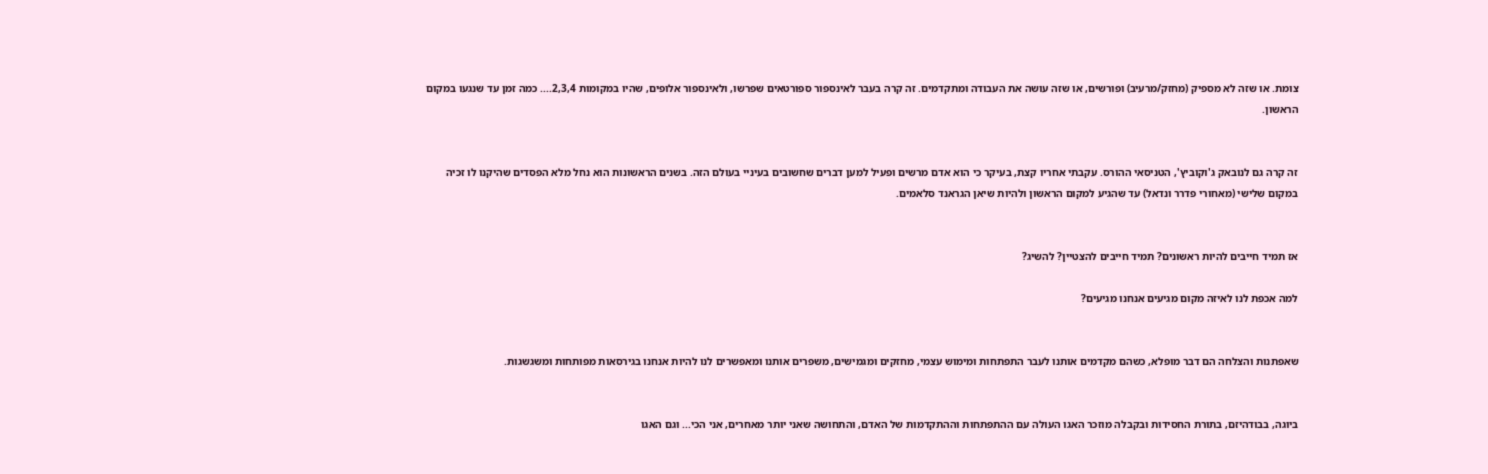צומת. או שזה לא מספיק (מחזק/מרעיב) ופורשים, או שזה עושה את העבודה ומתקדמים. זה קרה בעבר לאינספור ספורטאים שפרשו, ולאינספור אלופים, שהיו במקומות 2,3,4.... כמה זמן עד שנגעו במקום הראשון.


זה קרה גם לנובאק ג'וקוביץ', הטניסאי ההורס. עקבתי אחריו קצת, בעיקר כי הוא אדם מרשים ופעיל למען דברים שחשובים בעיניי בעולם הזה. בשנים הראשונות הוא נחל מלא הפסדים שהיקנו לו זכיה במקום שלישי (מאחורי פדרר ונדאל) עד שהגיע למקום הראשון ולהיות שיאן הגראנד סלאמים.


אז תמיד חייבים להיות ראשונים? תמיד חייבים להצטיין? להשיג?

למה אכפת לנו לאיזה מקום מגיעים אנחנו מגיעים?


שאפתנות והצלחה הם דבר מופלא, כשהם מקדמים אותנו לעבר התפתחות ומימוש עצמי, מחזקים ומגמישים, משפרים אותנו ומאפשרים לנו להיות אנחנו בגירסאות מפותחות ומשגשגות.


ביוגה, בבודהיזם, בתורת החסידות ובקבלה מוזכר האגו העולה עם ההתפתחות וההתקדמות של האדם, והתחושה שאני יותר מאחרים, אני הכי... וגם האגו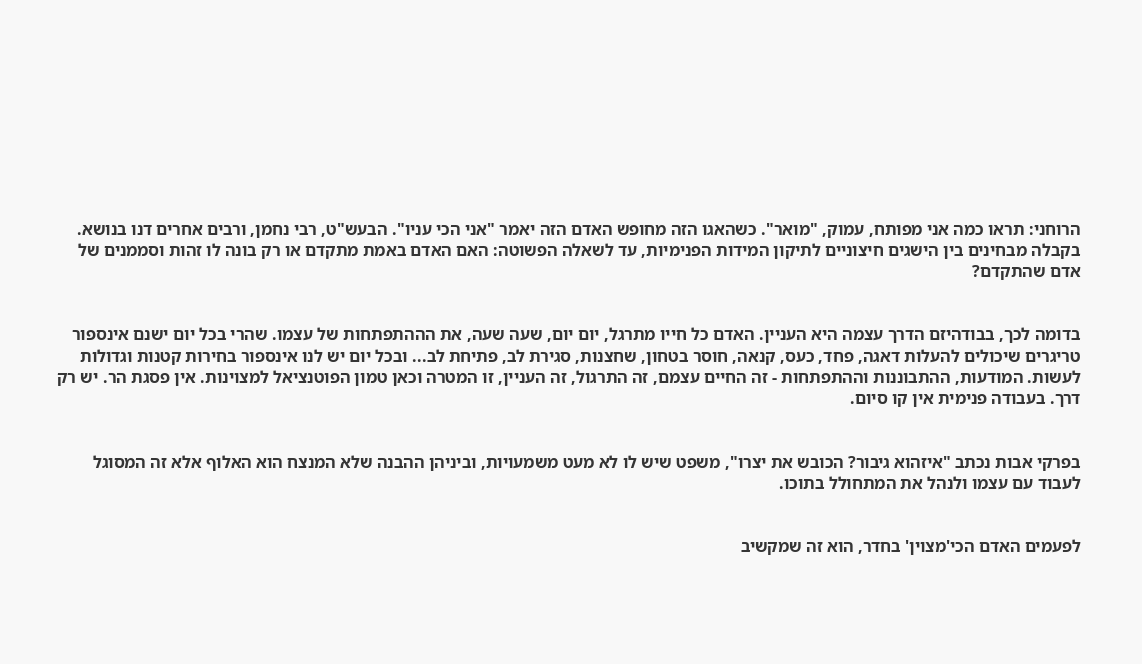הרוחני: תראו כמה אני מפותח, עמוק, "מואר". כשהאגו הזה מחופש האדם הזה יאמר "אני הכי עניו". הבעש"ט, רבי נחמן, ורבים אחרים דנו בנושא. בקבלה מבחינים בין הישגים חיצוניים לתיקון המידות הפנימיות, עד לשאלה הפשוטה: האם האדם באמת מתקדם או רק בונה לו זהות וסממנים של אדם שהתקדם?


בדומה לכך, בבודהיזם הדרך עצמה היא העניין. האדם כל חייו מתרגל, יום יום, שעה שעה, את הההתפתחות של עצמו. שהרי בכל יום ישנם אינספור טריגרים שיכולים להעלות דאגה, פחד, כעס, קנאה, חוסר בטחון, שחצנות, סגירת לב, פתיחת לב... ובכל יום יש לנו אינספור בחירות קטנות וגדולות לעשות. המודעות, ההתבוננות וההתפתחות - זה החיים עצמם, זה התרגול, זה העניין, זו המטרה וכאן טמון הפוטנציאל למצוינות. אין פסגת הר. יש רק דרך. בעבודה פנימית אין קו סיום.


בפרקי אבות נכתב "איזהוא גיבור? הכובש את יצרו", משפט שיש לו לא מעט משמעויות, וביניהן ההבנה שלא המנצח הוא האלוף אלא זה המסוגל לעבוד עם עצמו ולנהל את המתחולל בתוכו.


לפעמים האדם הכי'מצוין' בחדר, הוא זה שמקשיב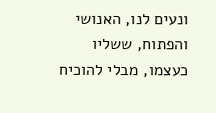ונעים לנו, האנושי והפתוח, ששליו כעצמו, מבלי להוכיח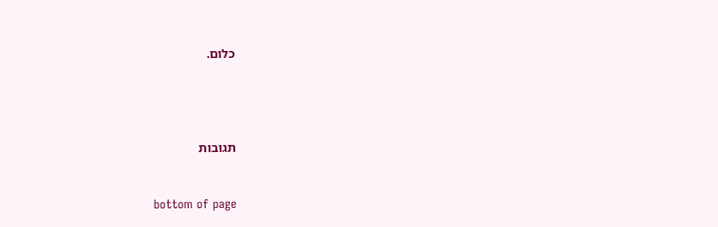כלום.




תגובות


bottom of page